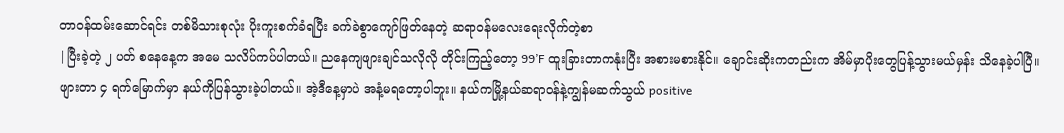တာဝန်ထမ်းဆောင်ရင်း တစ်မိသားစုလုံး ပိုးကူးစက်ခံရပြီး ခက်ခဲစွာကျော်ဖြတ်နေတဲ့ ဆရာဝန်မလေးရေးလိုက်တဲ့စာ
|ပြီးခဲ့တဲ့ ၂ ပတ် စနေနေ့က အမေ သလိပ်ကပ်ပါတယ်။ ညနေကျဖျားချင်သလိုလို တိုင်းကြည့်တော့ 99’F ထူးခြားတာကနုံးပြီး အစားမစားနိုင်။ ချောင်းဆိုးကတည်းက အိမ်မှာပိုးတွေပြန့်သွားမယ်မှန်း သိနေခဲ့ပါပြီ။
ဖျားတာ ၄ ရက်မြောက်မှာ နယ်ကိုပြန်သွားခဲ့ပါတယ်။ အဲ့ဒီနေ့မှာပဲ အနံ့မရတော့ပါဘူး။ နယ်ကမြို့နယ်ဆရာဝန်နဲ့ကျွန်မဆက်သွယ် positive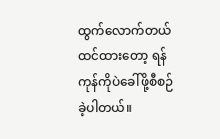ထွက်လောက်တယ်ထင်ထားတော့ ရန်ကုန်ကိုပဲခေါ်ဖို့စီစဉ်ခဲ့ပါတယ်။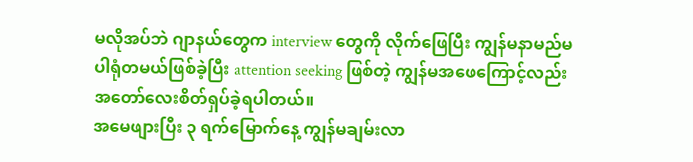မလိုအပ်ဘဲ ဂျာနယ်တွေက interview တွေကို လိုက်ဖြေပြီး ကျွန်မနာမည်မပါရုံတမယ်ဖြစ်ခဲ့ပြီး attention seeking ဖြစ်တဲ့ ကျွန်မအဖေကြောင့်လည်း အတော်လေးစိတ်ရှပ်ခဲ့ရပါတယ်။
အမေဖျားပြီး ၃ ရက်မြောက်နေ့ ကျွန်မချမ်းလာ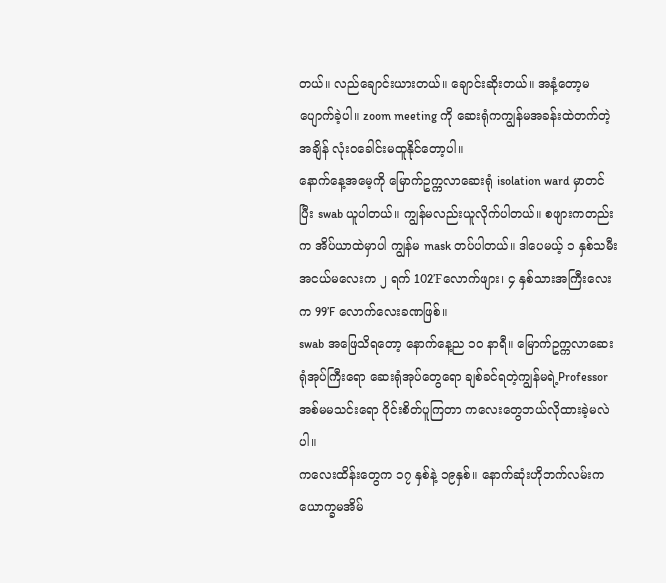တယ်။ လည်ချောင်းယားတယ်။ ချောင်းဆိုးတယ်။ အနံ့တော့မပျောက်ခဲ့ပါ။ zoom meeting ကို ဆေးရုံကကျွန်မအခန်းထဲတက်တဲ့အချိန် လုံးဝခေါင်းမထူနိုင်တော့ပါ။
နောက်နေ့အမေ့ကို မြောက်ဥက္ကလာဆေးရုံ isolation ward မှာတင်ပြီး swab ယူပါတယ်။ ကျွန်မလည်းယူလိုက်ပါတယ်။ စဖျားကတည်းက အိပ်ယာထဲမှာပါ ကျွန်မ mask တပ်ပါတယ်။ ဒါပေမယ့် ၁ နှစ်သမီးအငယ်မလေးက ၂ ရက် 102’Fလောက်ဖျား၊ ၄ နှစ်သားအကြီးလေးက 99’F လောက်လေးခဏဖြစ်။
swab အဖြေသိရတော့ နောက်နေ့ည ၁၀ နာရီ။ မြောက်ဥက္ကလာဆေးရုံအုပ်ကြီးရော ဆေးရုံအုပ်တွေရော ချစ်ခင်ရတဲ့ကျွန်မရဲ့Professorအစ်မမသင်းရော ဝိုင်းစိတ်ပူကြတာ ကလေးတွေဘယ်လိုထားခဲ့မလဲပါ။
ကလေးထိန်းတွေက ၁၇ နှစ်နဲ့ ၁၉နှစ်။ နောက်ဆုံးဟိုဘက်လမ်းက ယောက္ခမအိမ်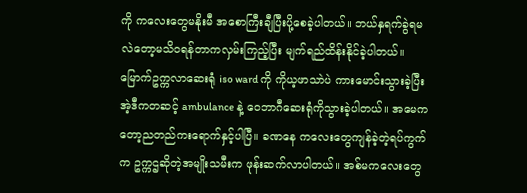ကို ကလေးတွေမနိုးမီ အစောကြီးချီပြီးပို့စေခဲ့ပါတယ်။ ဘယ်နှရက်ခွဲရမလဲတော့မသိဝရန်တာကလှမ်းကြည့်ပြီး မျက်ရည်ထိန်းနိုင်ခဲ့ပါတယ်။
မြောက်ဥက္ကလာဆေးရုံ iso ward ကို ကိုယ့ဖာသာဲပဲ ကားမောင်းသွားခဲ့ပြီး အဲ့ဒီကတဆင့် ambulance နဲ့ ဝေဘာဂီဆေးရုံကိုသွားခဲ့ပါတယ်။ အမေကတော့ညတည်ကးရောက်နှင့်ပါပြီ။ ခဏနေ ကလေးတွေကျန်ခဲ့တဲ့ရပ်ကွက်က ဥက္ကဌဆိုတဲ့အမျိုးသမီးက ဖုန်းဆက်လာပါတယ်။ အစ်မကလေးတွေ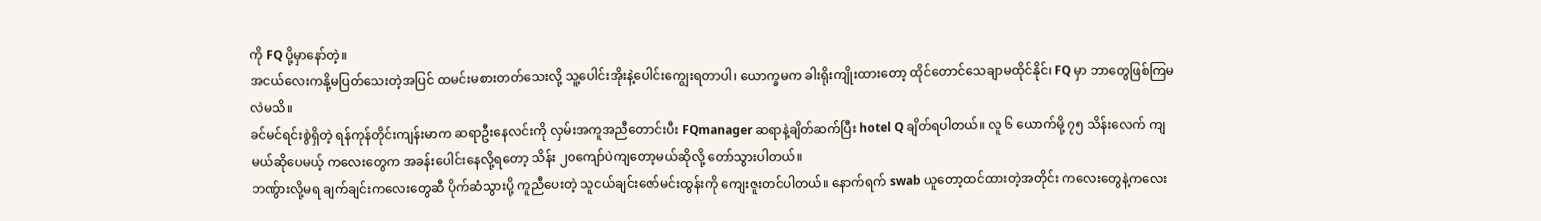ကို FQ ပို့မှာနော်တဲ့။
အငယ်လေးကနို့မပြတ်သေးတဲ့အပြင် ထမင်းမစားတတ်သေးလို့ သူ့ပေါင်းအိုးနဲ့ပေါင်းကျွေးရတာပါ၊ ယောက္ခမက ခါးရိုးကျိုးထားတော့ ထိုင်တောင်သေချာမထိုင်နိုင်၊ FQ မှာ ဘာတွေဖြစ်ကြမလဲမသိ။
ခင်မင်ရင်းစွဲရှိတဲ့ ရန်ကုန်တိုင်းကျန်းမာက ဆရာဦးနေလင်းကို လှမ်းအကူအညီတောင်းပီး FQmanager ဆရာနဲ့ချိတ်ဆက်ပြီး hotel Q ချိတ်ရပါတယ်။ လူ ၆ ယောက်မို့ ၇၅ သိန်းလေက် ကျမယ်ဆိုပေမယ့် ကလေးတွေက အခန်းပေါင်းနေလို့ရတော့ သိန်း ၂၀ကျော်ပဲကျတော့မယ်ဆိုလို့ တော်သွားပါတယ်။
ဘဏ်ွားလို့မရ ချက်ချင်းကလေးတွေဆီ ပိုက်ဆံသွားပို့ ကူညီပေးတဲ့ သူငယ်ချင်းဇော်မင်းထွန်းကို ကျေးဇူးတင်ပါတယ်။ နောက်ရက် swab ယူတော့ထင်ထားတဲ့အတိုင်း ကလေးတွေနဲ့ကလေး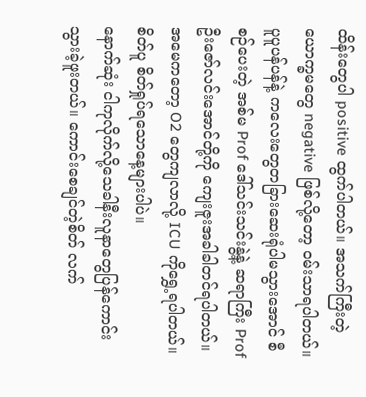ထိန်းတွေပါ positive ထွက်ပါတယ်။ အသက်ကြီးတဲ့ယောက္ခမတွေ negative ဖြစ်လို့တော့ ဝမ်းသာရပါတယ်။
ပူပူပန်ပန်နဲ့ ကလေးတွေတခြားဆေးရုံပါမသွားအောင် စီစဉ်ပေးတဲ့ အစ်မ Prof ဒေါ်သင်းသင်းနွဲ့နဲ့ ဆရာကြီး Profဦးဇော်လင်းအောင်တို့ကို ကျေးဇူးအခါခါတင်ရပါတယ်။ အမေကတော့ O2 တွေကျလာလို့ ICU ကိုရွှေ့ရပါတယ်။ စိတ်ပူ စိတ်ရှုပ်ရသောနေ့များပါပဲ။
နောက်ဆုံး ငါကုလိုက်လို့သေခါနီးလူနာတွေပြန်ကောင်းသွားခဲ့ဖူးတယ်။ ကောင်းစေချင်တဲ့စိတ် လက်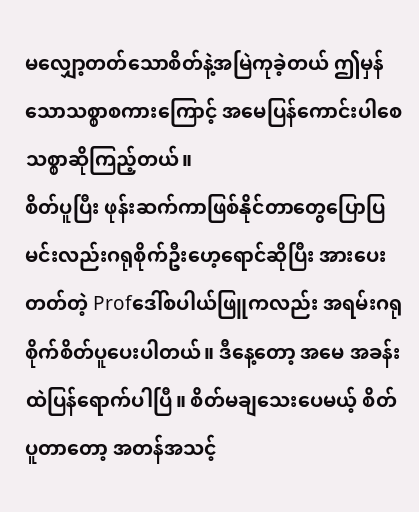မလျှော့တတ်သောစိတ်နဲ့အမြဲကုခဲ့တယ် ဤမှန်သောသစ္စာစကားကြောင့် အမေပြန်ကောင်းပါစေ သစ္စာဆိုကြည့်တယ်။
စိတ်ပူပြီး ဖုန်းဆက်ကာဖြစ်နိုင်တာတွေပြောပြ မင်းလည်းဂရုစိုက်ဦးဟေ့ရောင်ဆိုပြီး အားပေးတတ်တဲ့ Profဒေါ်စပါယ်ဖြူကလည်း အရမ်းဂရုစိုက်စိတ်ပူပေးပါတယ်။ ဒီနေ့တော့ အမေ အခန်းထဲပြန်ရောက်ပါပြီ။ စိတ်မချသေးပေမယ့် စိတ်ပူတာတော့ အတန်အသင့်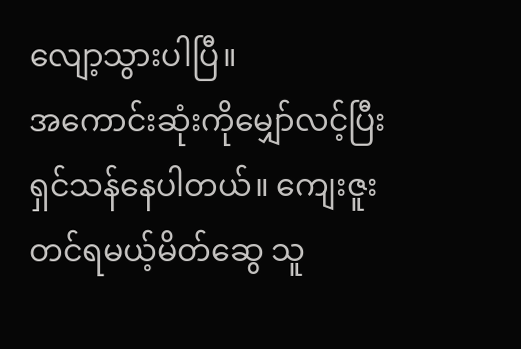လျော့သွားပါပြီ။
အကောင်းဆုံးကိုမျှော်လင့်ပြီး ရှင်သန်နေပါတယ်။ ကျေးဇူးတင်ရမယ့်မိတ်ဆွေ သူ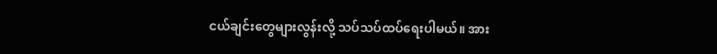ငယ်ချင်းတွေများလွန်းလို့ သပ်သပ်ထပ်ရေးပါမယ်။ အား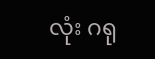လုံး ဂရု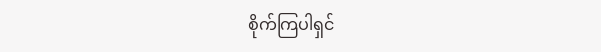စိုက်ကြပါရှင်